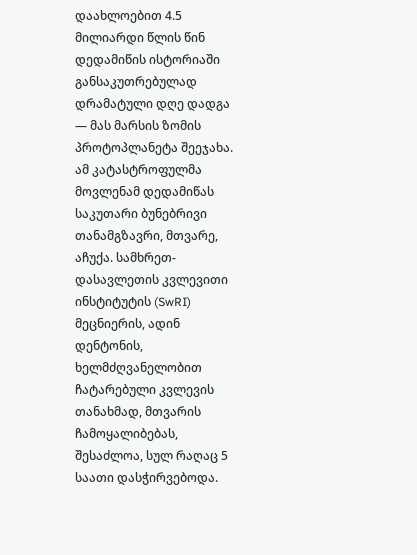დაახლოებით 4.5 მილიარდი წლის წინ დედამიწის ისტორიაში განსაკუთრებულად დრამატული დღე დადგა — მას მარსის ზომის პროტოპლანეტა შეეჯახა. ამ კატასტროფულმა მოვლენამ დედამიწას საკუთარი ბუნებრივი თანამგზავრი, მთვარე, აჩუქა. სამხრეთ-დასავლეთის კვლევითი ინსტიტუტის (SwRI) მეცნიერის, ადინ დენტონის, ხელმძღვანელობით ჩატარებული კვლევის თანახმად, მთვარის ჩამოყალიბებას, შესაძლოა, სულ რაღაც 5 საათი დასჭირვებოდა.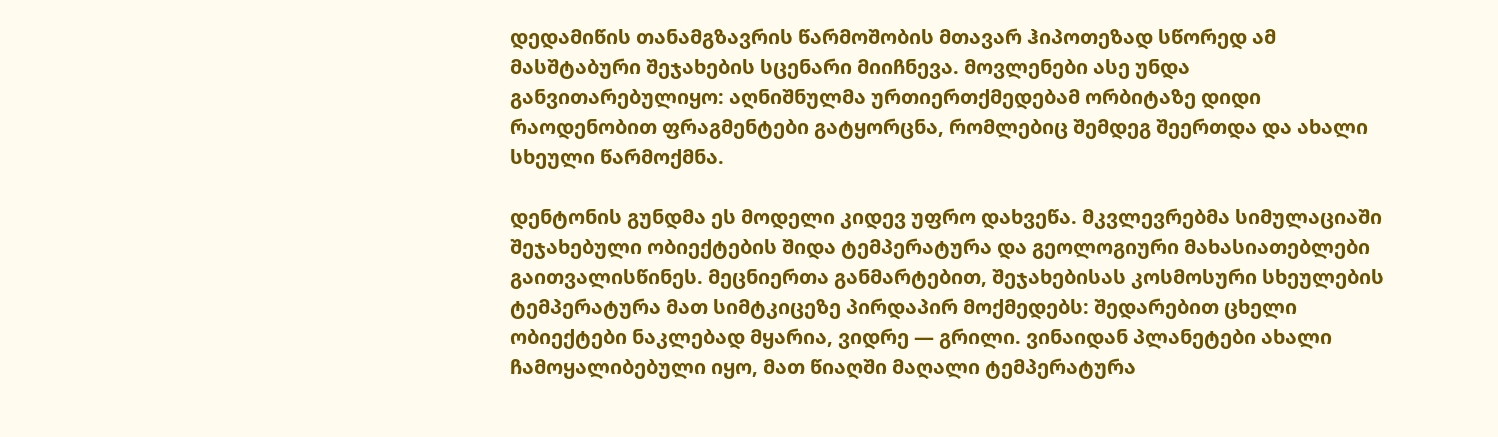დედამიწის თანამგზავრის წარმოშობის მთავარ ჰიპოთეზად სწორედ ამ მასშტაბური შეჯახების სცენარი მიიჩნევა. მოვლენები ასე უნდა განვითარებულიყო: აღნიშნულმა ურთიერთქმედებამ ორბიტაზე დიდი რაოდენობით ფრაგმენტები გატყორცნა, რომლებიც შემდეგ შეერთდა და ახალი სხეული წარმოქმნა.

დენტონის გუნდმა ეს მოდელი კიდევ უფრო დახვეწა. მკვლევრებმა სიმულაციაში შეჯახებული ობიექტების შიდა ტემპერატურა და გეოლოგიური მახასიათებლები გაითვალისწინეს. მეცნიერთა განმარტებით, შეჯახებისას კოსმოსური სხეულების ტემპერატურა მათ სიმტკიცეზე პირდაპირ მოქმედებს: შედარებით ცხელი ობიექტები ნაკლებად მყარია, ვიდრე — გრილი. ვინაიდან პლანეტები ახალი ჩამოყალიბებული იყო, მათ წიაღში მაღალი ტემპერატურა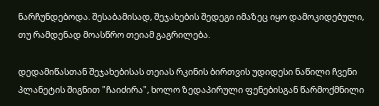ნარჩუნდებოდა. შესაბამისად, შეჯახების შედეგი იმაზეც იყო დამოკიდებული, თუ რამდენად მოასწრო თეიამ გაგრილება.

დედამიწასთან შეჯახებისას თეიას რკინის ბირთვის უდიდესი ნაწილი ჩვენი პლანეტის შიგნით "ჩაიძირა", ხოლო ზედაპირული ფენებისგან წარმოქმნილი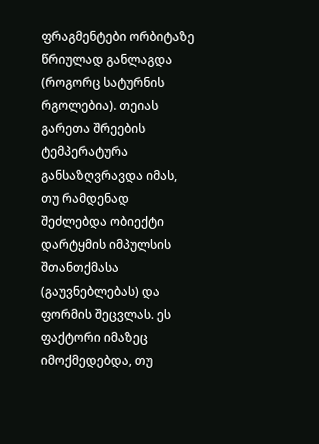ფრაგმენტები ორბიტაზე წრიულად განლაგდა (როგორც სატურნის რგოლებია). თეიას გარეთა შრეების ტემპერატურა განსაზღვრავდა იმას, თუ რამდენად შეძლებდა ობიექტი დარტყმის იმპულსის შთანთქმასა (გაუვნებლებას) და ფორმის შეცვლას. ეს ფაქტორი იმაზეც იმოქმედებდა, თუ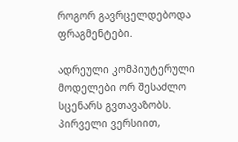როგორ გავრცელდებოდა ფრაგმენტები.

ადრეული კომპიუტერული მოდელები ორ შესაძლო სცენარს გვთავაზობს. პირველი ვერსიით,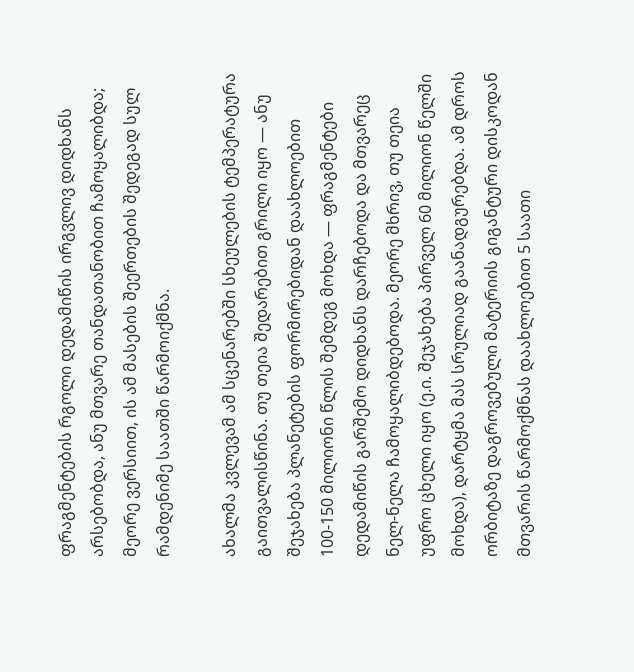ფრაგმენტების რგოლი დედამიწის ირგვლივ დიდხანს არსებობდა, ანუ მთვარე თანდათანობით ჩამოყალიბდა; მეორე ვერსიით, ის ამ მასების შეერთების შედეგად სულ რამდენიმე საათში წარმოიქმნა.

ახალმა კვლევამ ამ სცენარებში სხეულების ტემპერატურა გაითვალისწინა. თუ თეია შედარებით გრილი იყო — ანუ შეჯახება პლანეტების ფორმირებიდან დაახლოებით 100-150 მილიონი წლის შემდეგ მოხდა — ფრაგმენტები დედამიწის გარშემო დიდხანს დარჩებოდა და მთვარეც ნელ-ნელა ჩამოყალიბდებოდა. მეორე მხრივ, თუ თეია უფრო ცხელი იყო (ე.ი. შეჯახება პირველ 60 მილიონ წელში მოხდა), დარტყმა მას სრულიად გაანადგურებდა. ამ დროს ორბიტაზე დაგროვებული მატერიის გიგანტური დისკოდან მთვარის წარმოქმნას დაახლოებით 5 საათი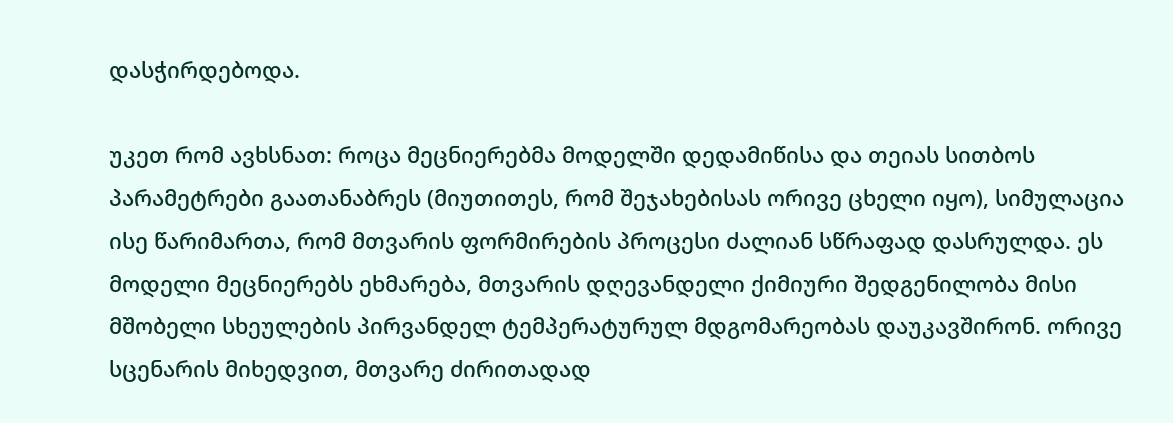დასჭირდებოდა.

უკეთ რომ ავხსნათ: როცა მეცნიერებმა მოდელში დედამიწისა და თეიას სითბოს პარამეტრები გაათანაბრეს (მიუთითეს, რომ შეჯახებისას ორივე ცხელი იყო), სიმულაცია ისე წარიმართა, რომ მთვარის ფორმირების პროცესი ძალიან სწრაფად დასრულდა. ეს მოდელი მეცნიერებს ეხმარება, მთვარის დღევანდელი ქიმიური შედგენილობა მისი მშობელი სხეულების პირვანდელ ტემპერატურულ მდგომარეობას დაუკავშირონ. ორივე სცენარის მიხედვით, მთვარე ძირითადად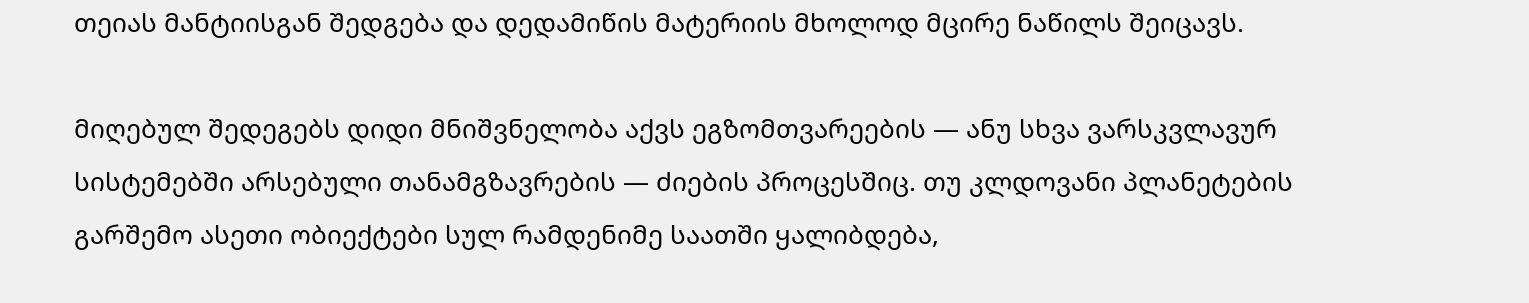თეიას მანტიისგან შედგება და დედამიწის მატერიის მხოლოდ მცირე ნაწილს შეიცავს.

მიღებულ შედეგებს დიდი მნიშვნელობა აქვს ეგზომთვარეების — ანუ სხვა ვარსკვლავურ სისტემებში არსებული თანამგზავრების — ძიების პროცესშიც. თუ კლდოვანი პლანეტების გარშემო ასეთი ობიექტები სულ რამდენიმე საათში ყალიბდება,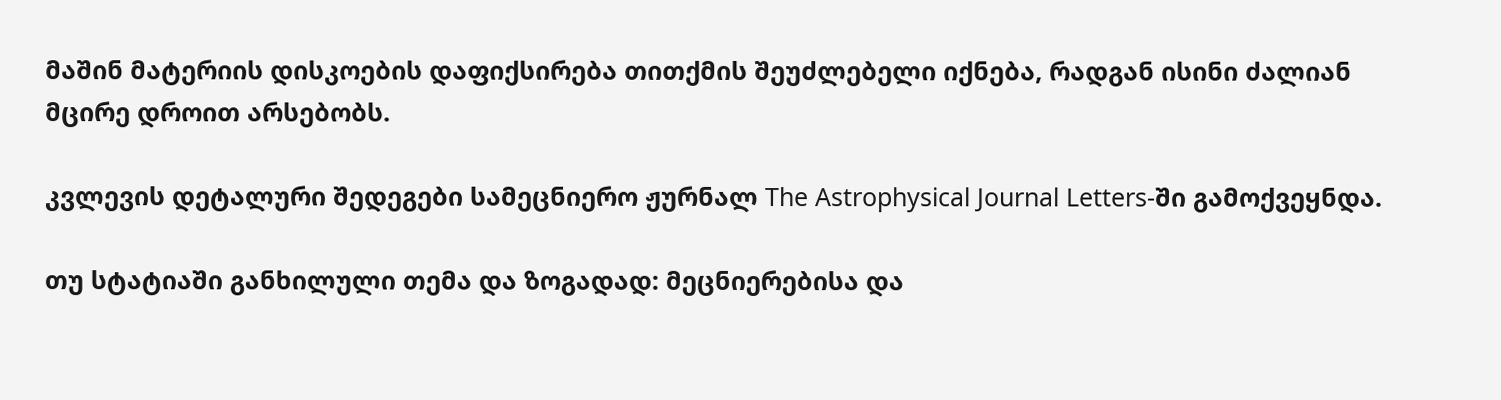მაშინ მატერიის დისკოების დაფიქსირება თითქმის შეუძლებელი იქნება, რადგან ისინი ძალიან მცირე დროით არსებობს.

კვლევის დეტალური შედეგები სამეცნიერო ჟურნალ The Astrophysical Journal Letters-ში გამოქვეყნდა.

თუ სტატიაში განხილული თემა და ზოგადად: მეცნიერებისა და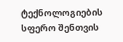ტექნოლოგიების სფერო შენთვის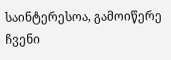საინტერესოა, გამოიწერე ჩვენი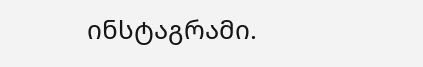ინსტაგრამი.